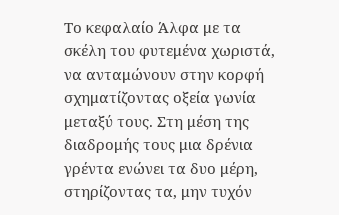Το κεφαλαίο Άλφα με τα σκέλη του φυτεμένα χωριστά, να ανταμώνουν στην κορφή σχηματίζοντας οξεία γωνία μεταξύ τους. Στη μέση της διαδρομής τους μια δρένια γρέντα ενώνει τα δυο μέρη, στηρίζοντας τα, μην τυχόν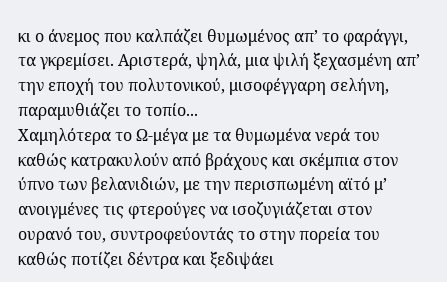κι ο άνεμος που καλπάζει θυμωμένος απ’ το φαράγγι, τα γκρεμίσει. Αριστερά, ψηλά, μια ψιλή ξεχασμένη απ’ την εποχή του πολυτονικού, μισοφέγγαρη σελήνη, παραμυθιάζει το τοπίο...
Χαμηλότερα το Ω-μέγα με τα θυμωμένα νερά του καθώς κατρακυλούν από βράχους και σκέμπια στον ύπνο των βελανιδιών, με την περισπωμένη αϊτό μ’ ανοιγμένες τις φτερούγες να ισοζυγιάζεται στον ουρανό του, συντροφεύοντάς το στην πορεία του καθώς ποτίζει δέντρα και ξεδιψάει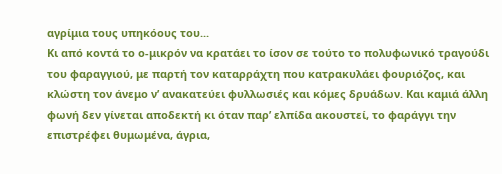αγρίμια τους υπηκόους του...
Κι από κοντά το ο-μικρόν να κρατάει το ίσον σε τούτο το πολυφωνικό τραγούδι του φαραγγιού, με παρτή τον καταρράχτη που κατρακυλάει φουριόζος, και κλώστη τον άνεμο ν’ ανακατεύει φυλλωσιές και κόμες δρυάδων. Και καμιά άλλη φωνή δεν γίνεται αποδεκτή κι όταν παρ’ ελπίδα ακουστεί, το φαράγγι την επιστρέφει θυμωμένα, άγρια,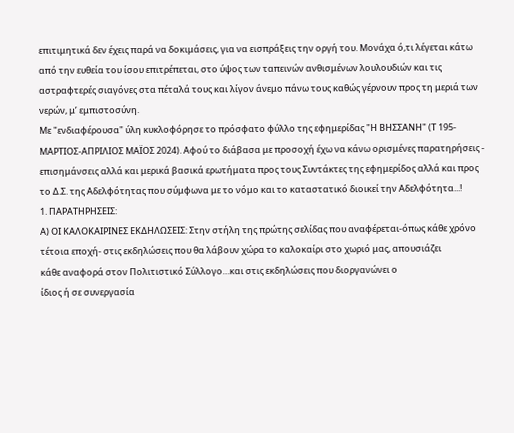επιτιμητικά δεν έχεις παρά να δοκιμάσεις, για να εισπράξεις την οργή του. Μονάχα ό,τι λέγεται κάτω από την ευθεία του ίσου επιτρέπεται, στο ύψος των ταπεινών ανθισμένων λουλουδιών και τις αστραφτερές σιαγόνες στα πέταλά τους και λίγον άνεμο πάνω τους καθώς γέρνουν προς τη μεριά των νερών, μ’ εμπιστοσύνη.
Με "ενδιαφέρουσα" ύλη κυκλοφόρησε το πρόσφατο φύλλο της εφημερίδας "Η ΒΗΣΣΑΝΗ" (Τ 195-ΜΑΡΤΙΟΣ-ΑΠΡΙΛΙΟΣ ΜΑΪΟΣ 2024). Αφού το διάβασα με προσοχή έχω να κάνω ορισμένες παρατηρήσεις - επισημάνσεις αλλά και μερικά βασικά ερωτήματα προς τους Συντάκτες της εφημερίδος αλλά και προς το Δ.Σ. της Αδελφότητας που σύμφωνα με το νόμο και το καταστατικό διοικεί την Αδελφότητα...!
1. ΠΑΡΑΤΗΡΗΣΕΙΣ:
Α) ΟΙ ΚΑΛΟΚΑΙΡΙΝΕΣ ΕΚΔΗΛΩΣΕΙΣ: Στην στήλη της πρώτης σελίδας που αναφέρεται-όπως κάθε χρόνο
τέτοια εποχή- στις εκδηλώσεις που θα λάβουν χώρα το καλοκαίρι στο χωριό μας, απουσιάζει
κάθε αναφορά στον Πολιτιστικό Σύλλογο…και στις εκδηλώσεις που διοργανώνει ο
ίδιος ή σε συνεργασία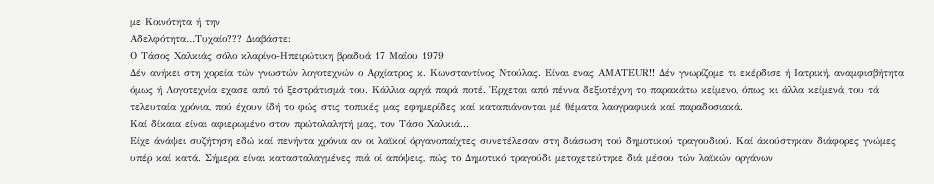με Κοινότητα ή την
Αδελφότητα…Τυχαίο??? Διαβάστε:
Ο Τάσος Χαλκιάς σόλο κλαρίνο-Ηπειρώτικη βραδυά 17 Μαΐου 1979
Δέν ανήκει στη χορεία τών γνωστών λογοτεχνών ο Αρχίατρος κ. Κωνσταντίνος Ντούλας. Είναι ενας ΑΜΑΤΕUR!! Δέν γνωρίζομε τι εκέρδισε ή Ιατρική, αναμφισβήτητα όμως ή Λογοτεχνία εχασε από τό ξεστράτισμά του. Κάλλια αργά παρά ποτέ. Έρχεται από πέννα δεξιοτέχνη το παρακάτω κείμενο, όπως κι άλλα κείμενά του τά τελευταία χρόνια, πού έχουν ίδή το φώς στις τοπικές μας εφημερίδες καί καταπιάνονται μέ θέματα λαογραφικά καί παραδοσιακά.
Καί δίκαια είναι αφιερωμένο στον πρώτολαλητή μας, τον Τάσο Χαλκιά...
Είχε άνάψει συζήτηση εδώ καί πενήντα χρόνια αν οι λαϊκοί όργανοπαίχτες συνετέλεσαν στη διάσωση τού δημοτικού τραγουδιού. Καί άκούστηκαν διάφορες γνώμες υπέρ καί κατά. Σήμερα είναι κατασταλαγμένες πιά οί απόψεις, πώς το Δημοτικό τραγούδι μετοχετεύτηκε διά μέσου τών λαϊκών οργάνων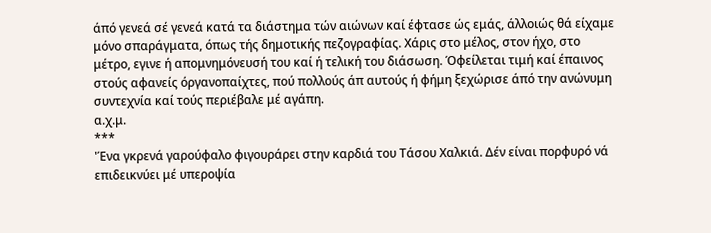άπό γενεά σέ γενεά κατά τα διάστημα τών αιώνων καί έφτασε ώς εμάς, άλλοιώς θά είχαμε μόνο σπαράγματα, όπως τής δημοτικής πεζογραφίας. Χάρις στο μέλος, στον ήχο, στο μέτρο, εγινε ή απομνημόνευσή του καί ή τελική του διάσωση. Όφείλεται τιμή καί έπαινος στούς αφανείς όργανοπαίχτες, πού πολλούς άπ αυτούς ή φήμη ξεχώρισε άπό την ανώνυμη συντεχνία καί τούς περιέβαλε μέ αγάπη.
α.χ.μ.
***
'Ένα γκρενά γαρούφαλο φιγουράρει στην καρδιά του Τάσου Χαλκιά. Δέν είναι πορφυρό νά επιδεικνύει μέ υπεροψία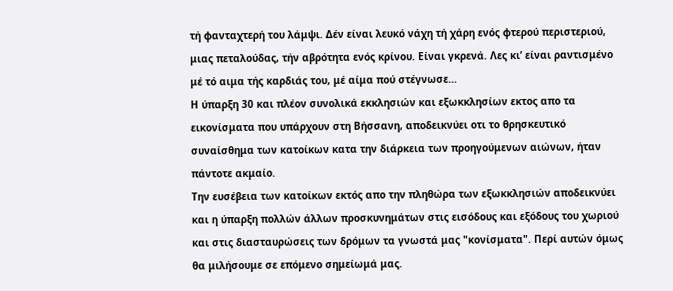τή φανταχτερή του λάμψι. Δέν είναι λευκό νάχη τή χάρη ενός φτερού περιστεριού, μιας πεταλούδας, τήν αβρότητα ενός κρίνου. Είναι γκρενά. Λες κι’ είναι ραντισμένο μέ τό αιμα τής καρδιάς του, μέ αίμα πού στέγνωσε…
Η ύπαρξη 30 και πλέον συνολικά εκκλησιών και εξωκκλησίων εκτος απο τα εικονίσματα που υπάρχουν στη Βήσσανη, αποδεικνύει οτι το θρησκευτικό συναίσθημα των κατοίκων κατα την διάρκεια των προηγούμενων αιώνων, ήταν πάντοτε ακμαίο.
Την ευσέβεια των κατοίκων εκτός απο την πληθώρα των εξωκκλησιών αποδεικνύει και η ύπαρξη πολλών άλλων προσκυνημάτων στις εισόδους και εξόδους του χωριού και στις διασταυρώσεις των δρόμων τα γνωστά μας "κονίσματα". Περί αυτών όμως θα μιλήσουμε σε επόμενο σημείωμά μας.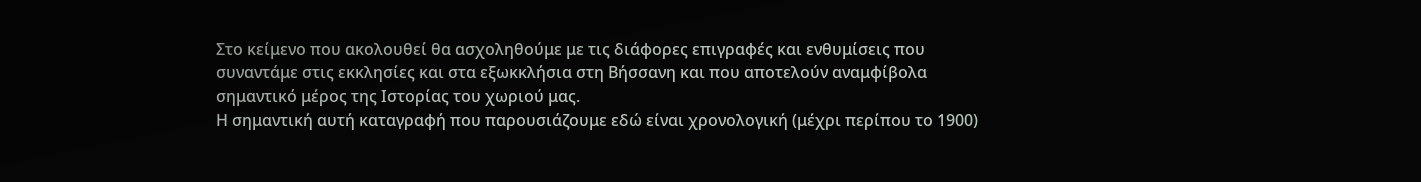Στο κείμενο που ακολουθεί θα ασχοληθούμε με τις διάφορες επιγραφές και ενθυμίσεις που συναντάμε στις εκκλησίες και στα εξωκκλήσια στη Βήσσανη και που αποτελούν αναμφίβολα σημαντικό μέρος της Ιστορίας του χωριού μας.
Η σημαντική αυτή καταγραφή που παρουσιάζουμε εδώ είναι χρονολογική (μέχρι περίπου το 1900)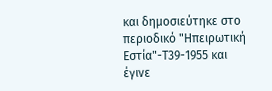και δημοσιεύτηκε στο περιοδικό "Ηπειρωτική Εστία"-Τ39-1955 και έγινε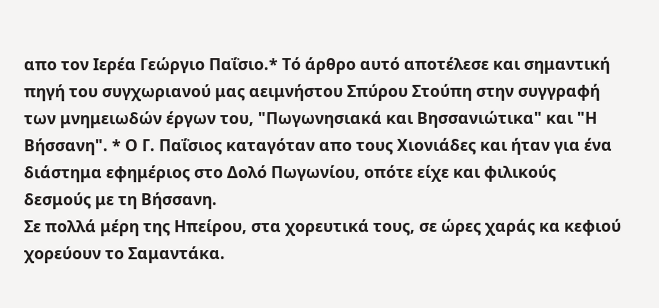απο τον Ιερέα Γεώργιο Παΐσιο.* Τό άρθρο αυτό αποτέλεσε και σημαντική πηγή του συγχωριανού μας αειμνήστου Σπύρου Στούπη στην συγγραφή των μνημειωδών έργων του, "Πωγωνησιακά και Βησσανιώτικα" και "Η Βήσσανη". * Ο Γ. Παΐσιος καταγόταν απο τους Χιονιάδες και ήταν για ένα διάστημα εφημέριος στο Δολό Πωγωνίου, οπότε είχε και φιλικούς δεσμούς με τη Βήσσανη.
Σε πολλά μέρη της Ηπείρου, στα χορευτικά τους, σε ώρες χαράς κα κεφιού χορεύουν το Σαμαντάκα.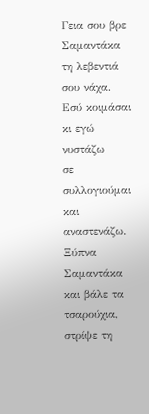Γεια σου βρε Σαμαντάκα τη λεβεντιά σου νάχα.
Εσύ κοιμάσαι κι εγώ νυστάζω
σε συλλογιούμαι και αναστενάζω.
Ξύπνα Σαμαντάκα και βάλε τα τσαρούχια,
στρίψε τη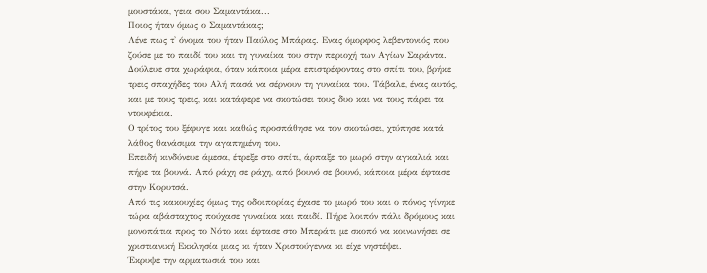μουστάκα, γεια σου Σαμαντάκα...
Ποιος ήταν όμως ο Σαμαντάκας;
Λένε πως τ' όνομα του ήταν Παύλος Μπάρας. Ενας όμορφος λεβεντονιός που ζούσε με το παιδί του και τη γυναίκα του στην περιοχή των Αγίων Σαράντα.
Δούλευε στα χωράφια, όταν κάποια μέρα επιστρέφοντας στο σπίτι του, βρήκε τρεις σπαχήδες του Αλή πασά να σέρνουν τη γυναίκα του. Τάβαλε, ένας αυτός, και με τους τρεις, και κατάφερε να σκοτώσει τους δυο και να τους πάρει τα ντουφέκια.
Ο τρίτος του ξέφυγε και καθώς προσπάθησε να τον σκοτώσει, χτύπησε κατά λάθος θανάσιμα την αγαπημένη του.
Επειδή κινδύνευε άμεσα, έτρεξε στο σπίτι, άρπαξε το μωρό στην αγκαλιά και πήρε τα βουνά. Από ράχη σε ράχη, από βουνό σε βουνό, κάποια μέρα έφτασε στην Κορυτσά.
Από τις κακουχίες όμως της οδοιπορίας έχασε το μωρό του και ο πόνος γίνηκε τώρα αβάσταχτος πούχασε γυναίκα και παιδί. Πήρε λοιπόν πάλι δρόμους και μονοπάτια προς το Νότο και έφτασε στο Μπεράτι με σκοπό να κοινωνήσει σε χριστιανική Εκκλησία μιας κι ήταν Χριστούγεννα κι είχε νηστέψει.
Έκρυψε την αρματωσιά του και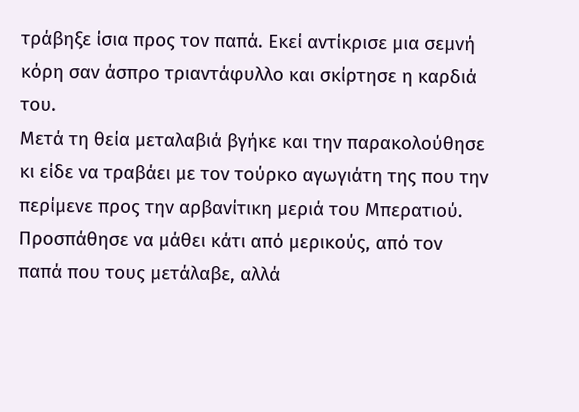τράβηξε ίσια προς τον παπά. Εκεί αντίκρισε μια σεμνή κόρη σαν άσπρο τριαντάφυλλο και σκίρτησε η καρδιά του.
Μετά τη θεία μεταλαβιά βγήκε και την παρακολούθησε κι είδε να τραβάει με τον τούρκο αγωγιάτη της που την περίμενε προς την αρβανίτικη μεριά του Μπερατιού.
Προσπάθησε να μάθει κάτι από μερικούς, από τον παπά που τους μετάλαβε, αλλά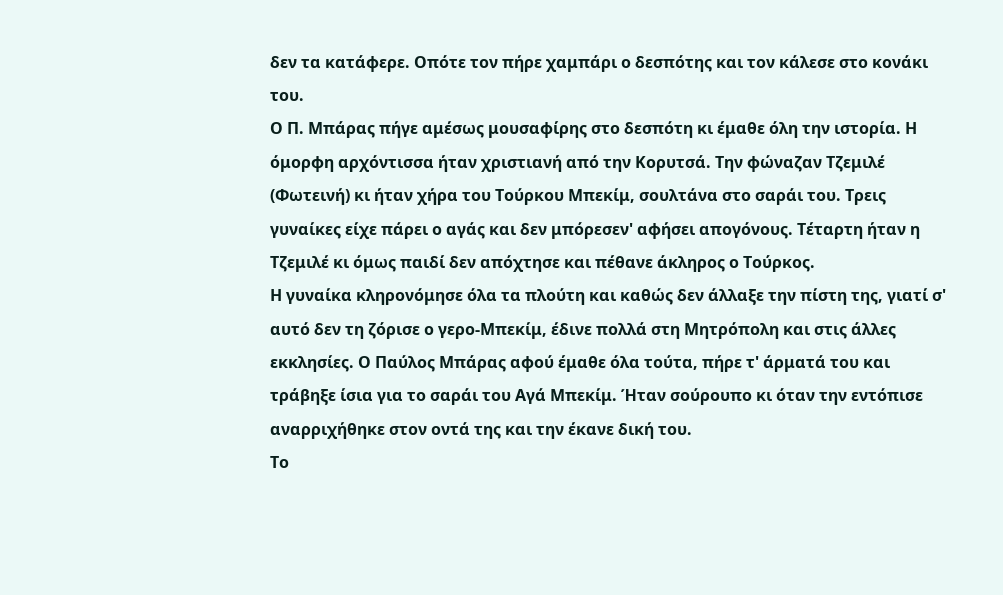δεν τα κατάφερε. Οπότε τον πήρε χαμπάρι ο δεσπότης και τον κάλεσε στο κονάκι του.
Ο Π. Μπάρας πήγε αμέσως μουσαφίρης στο δεσπότη κι έμαθε όλη την ιστορία. Η όμορφη αρχόντισσα ήταν χριστιανή από την Κορυτσά. Την φώναζαν Τζεμιλέ (Φωτεινή) κι ήταν χήρα του Τούρκου Μπεκίμ, σουλτάνα στο σαράι του. Τρεις γυναίκες είχε πάρει ο αγάς και δεν μπόρεσεν' αφήσει απογόνους. Τέταρτη ήταν η Τζεμιλέ κι όμως παιδί δεν απόχτησε και πέθανε άκληρος ο Τούρκος.
Η γυναίκα κληρονόμησε όλα τα πλούτη και καθώς δεν άλλαξε την πίστη της, γιατί σ' αυτό δεν τη ζόρισε ο γερο-Μπεκίμ, έδινε πολλά στη Μητρόπολη και στις άλλες εκκλησίες. Ο Παύλος Μπάρας αφού έμαθε όλα τούτα, πήρε τ' άρματά του και τράβηξε ίσια για το σαράι του Αγά Μπεκίμ. Ήταν σούρουπο κι όταν την εντόπισε αναρριχήθηκε στον οντά της και την έκανε δική του.
Το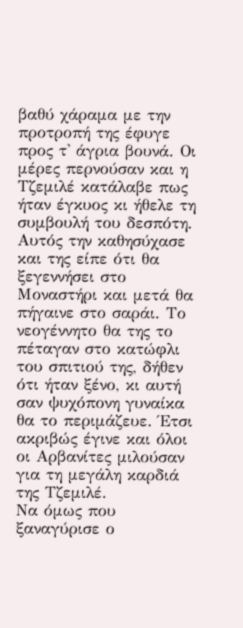βαθύ χάραμα με την προτροπή της έφυγε προς τ' άγρια βουνά. Οι μέρες περνούσαν και η Τζεμιλέ κατάλαβε πως ήταν έγκυος κι ήθελε τη συμβουλή του δεσπότη.
Αυτός την καθησύχασε και της είπε ότι θα ξεγεννήσει στο Μοναστήρι και μετά θα πήγαινε στο σαράι. Το νεογέννητο θα της το πέταγαν στο κατώφλι του σπιτιού της, δήθεν ότι ήταν ξένο, κι αυτή σαν ψυχόπονη γυναίκα θα το περιμάζευε. Έτσι ακριβώς έγινε και όλοι οι Αρβανίτες μιλούσαν για τη μεγάλη καρδιά της Τζεμιλέ.
Να όμως που ξαναγύρισε ο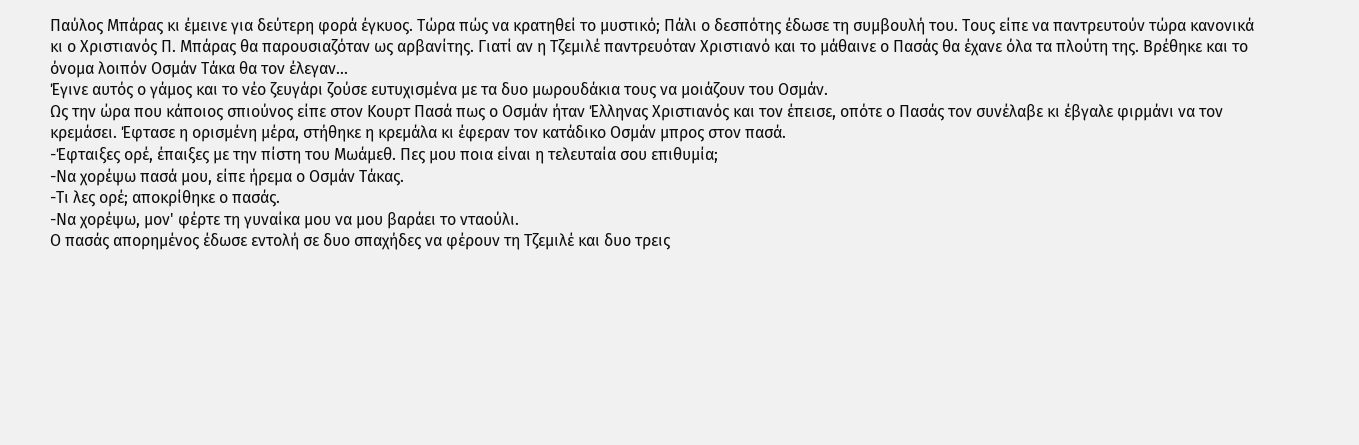Παύλος Μπάρας κι έμεινε για δεύτερη φορά έγκυος. Τώρα πώς να κρατηθεί το μυστικό; Πάλι ο δεσπότης έδωσε τη συμβουλή του. Τους είπε να παντρευτούν τώρα κανονικά κι ο Χριστιανός Π. Μπάρας θα παρουσιαζόταν ως αρβανίτης. Γιατί αν η Τζεμιλέ παντρευόταν Χριστιανό και το μάθαινε ο Πασάς θα έχανε όλα τα πλούτη της. Βρέθηκε και το όνομα λοιπόν Οσμάν Τάκα θα τον έλεγαν...
Έγινε αυτός ο γάμος και το νέο ζευγάρι ζούσε ευτυχισμένα με τα δυο μωρουδάκια τους να μοιάζουν του Οσμάν.
Ως την ώρα που κάποιος σπιούνος είπε στον Κουρτ Πασά πως ο Οσμάν ήταν Έλληνας Χριστιανός και τον έπεισε, οπότε ο Πασάς τον συνέλαβε κι έβγαλε φιρμάνι να τον κρεμάσει. Έφτασε η ορισμένη μέρα, στήθηκε η κρεμάλα κι έφεραν τον κατάδικο Οσμάν μπρος στον πασά.
-Έφταιξες ορέ, έπαιξες με την πίστη του Μωάμεθ. Πες μου ποια είναι η τελευταία σου επιθυμία;
-Να χορέψω πασά μου, είπε ήρεμα ο Οσμάν Τάκας.
-Τι λες ορέ; αποκρίθηκε ο πασάς.
-Να χορέψω, μον' φέρτε τη γυναίκα μου να μου βαράει το νταούλι.
Ο πασάς απορημένος έδωσε εντολή σε δυο σπαχήδες να φέρουν τη Τζεμιλέ και δυο τρεις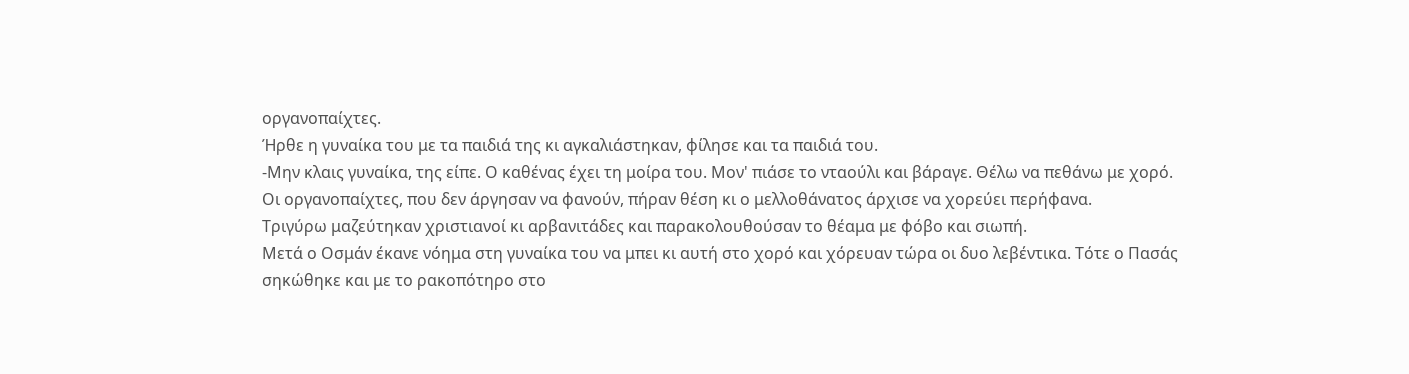οργανοπαίχτες.
Ήρθε η γυναίκα του με τα παιδιά της κι αγκαλιάστηκαν, φίλησε και τα παιδιά του.
-Μην κλαις γυναίκα, της είπε. Ο καθένας έχει τη μοίρα του. Μον' πιάσε το νταούλι και βάραγε. Θέλω να πεθάνω με χορό.
Οι οργανοπαίχτες, που δεν άργησαν να φανούν, πήραν θέση κι ο μελλοθάνατος άρχισε να χορεύει περήφανα.
Τριγύρω μαζεύτηκαν χριστιανοί κι αρβανιτάδες και παρακολουθούσαν το θέαμα με φόβο και σιωπή.
Μετά ο Οσμάν έκανε νόημα στη γυναίκα του να μπει κι αυτή στο χορό και χόρευαν τώρα οι δυο λεβέντικα. Τότε ο Πασάς σηκώθηκε και με το ρακοπότηρο στο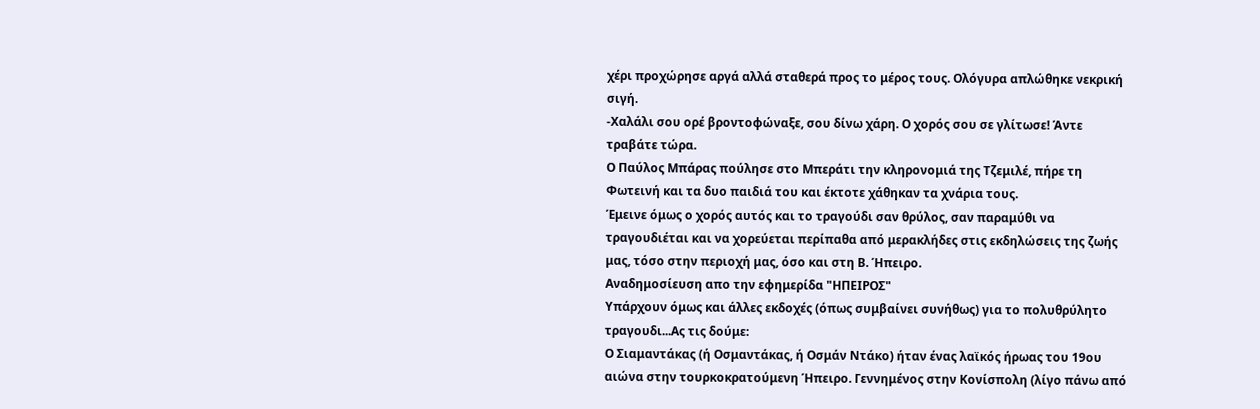χέρι προχώρησε αργά αλλά σταθερά προς το μέρος τους. Ολόγυρα απλώθηκε νεκρική σιγή.
-Χαλάλι σου ορέ βροντοφώναξε, σου δίνω χάρη. Ο χορός σου σε γλίτωσε! Άντε τραβάτε τώρα.
Ο Παύλος Μπάρας πούλησε στο Μπεράτι την κληρονομιά της Τζεμιλέ, πήρε τη Φωτεινή και τα δυο παιδιά του και έκτοτε χάθηκαν τα χνάρια τους.
Έμεινε όμως ο χορός αυτός και το τραγούδι σαν θρύλος, σαν παραμύθι να τραγουδιέται και να χορεύεται περίπαθα από μερακλήδες στις εκδηλώσεις της ζωής μας, τόσο στην περιοχή μας, όσο και στη Β. Ήπειρο.
Αναδημοσίευση απο την εφημερίδα "ΗΠΕΙΡΟΣ"
Υπάρχουν όμως και άλλες εκδοχές (όπως συμβαίνει συνήθως) για το πολυθρύλητο τραγουδι...Ας τις δούμε:
Ο Σιαμαντάκας (ή Οσμαντάκας, ή Οσμάν Ντάκο) ήταν ένας λαϊκός ήρωας του 19ου αιώνα στην τουρκοκρατούμενη Ήπειρο. Γεννημένος στην Κονίσπολη (λίγο πάνω από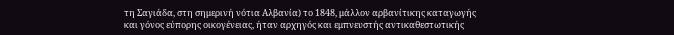τη Σαγιάδα, στη σημερινή νότια Αλβανία) το 1848, μάλλον αρβανίτικης καταγωγής και γόνος εύπορης οικογένειας, ήταν αρχηγός και εμπνευστής αντικαθεστωτικής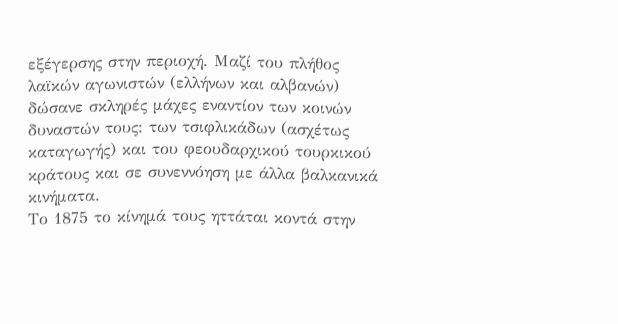εξέγερσης στην περιοχή. Μαζί του πλήθος λαϊκών αγωνιστών (ελλήνων και αλβανών) δώσανε σκληρές μάχες εναντίον των κοινών δυναστών τους: των τσιφλικάδων (ασχέτως καταγωγής) και του φεουδαρχικού τουρκικού κράτους και σε συνεννόηση με άλλα βαλκανικά κινήματα.
Το 1875 το κίνημά τους ηττάται κοντά στην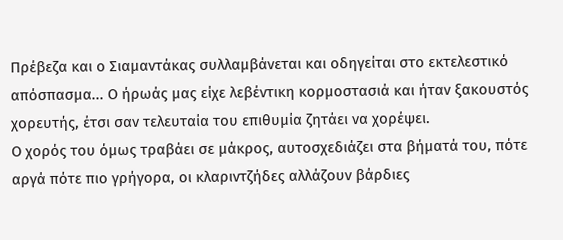Πρέβεζα και ο Σιαμαντάκας συλλαμβάνεται και οδηγείται στο εκτελεστικό απόσπασμα... Ο ήρωάς μας είχε λεβέντικη κορμοστασιά και ήταν ξακουστός χορευτής, έτσι σαν τελευταία του επιθυμία ζητάει να χορέψει.
Ο χορός του όμως τραβάει σε μάκρος, αυτοσχεδιάζει στα βήματά του, πότε αργά πότε πιο γρήγορα, οι κλαριντζήδες αλλάζουν βάρδιες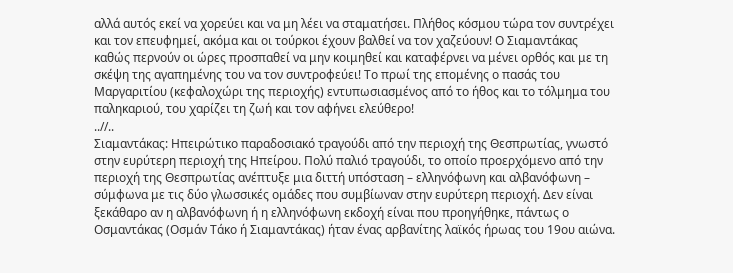αλλά αυτός εκεί να χορεύει και να μη λέει να σταματήσει. Πλήθος κόσμου τώρα τον συντρέχει και τον επευφημεί, ακόμα και οι τούρκοι έχουν βαλθεί να τον χαζεύουν! Ο Σιαμαντάκας καθώς περνούν οι ώρες προσπαθεί να μην κοιμηθεί και καταφέρνει να μένει ορθός και με τη σκέψη της αγαπημένης του να τον συντροφεύει! Το πρωί της επομένης ο πασάς του Μαργαριτίου (κεφαλοχώρι της περιοχής) εντυπωσιασμένος από το ήθος και το τόλμημα του παληκαριού, του χαρίζει τη ζωή και τον αφήνει ελεύθερο!
..//..
Σιαμαντάκας: Ηπειρώτικο παραδοσιακό τραγούδι από την περιοχή της Θεσπρωτίας, γνωστό στην ευρύτερη περιοχή της Ηπείρου. Πολύ παλιό τραγούδι, το οποίο προερχόμενο από την περιοχή της Θεσπρωτίας ανέπτυξε μια διττή υπόσταση – ελληνόφωνη και αλβανόφωνη – σύμφωνα με τις δύο γλωσσικές ομάδες που συμβίωναν στην ευρύτερη περιοχή. Δεν είναι ξεκάθαρο αν η αλβανόφωνη ή η ελληνόφωνη εκδοχή είναι που προηγήθηκε, πάντως ο Οσμαντάκας (Οσμάν Τάκο ή Σιαμαντάκας) ήταν ένας αρβανίτης λαϊκός ήρωας του 19ου αιώνα.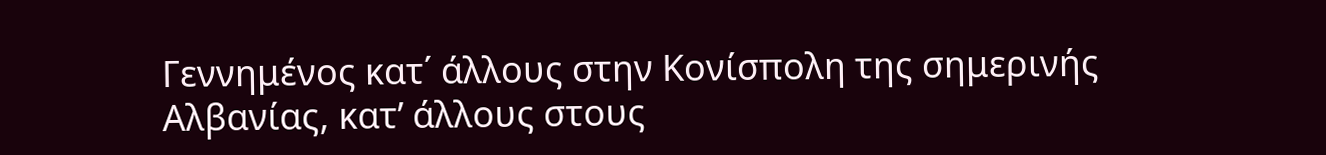Γεννημένος κατ΄ άλλους στην Κονίσπολη της σημερινής Αλβανίας, κατ’ άλλους στους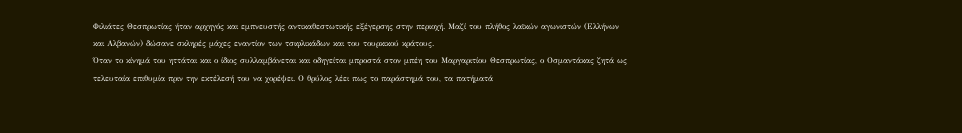Φιλιάτες Θεσπρωτίας ήταν αρχηγός και εμπνευστής αντικαθεστωτικής εξέγερσης στην περιοχή. Μαζί του πλήθος λαϊκών αγωνιστών (Ελλήνων και Αλβανών) δώσανε σκληρές μάχες εναντίον των τσιφλικάδων και του τουρκικού κράτους.
Όταν το κίνημά του ηττάται και ο ίδιος συλλαμβάνεται και οδηγείται μπροστά στον μπέη του Μαργαριτίου Θεσπρωτίας, ο Οσμαντάκας ζητά ως τελευταία επιθυμία πριν την εκτέλεσή του να χορέψει. Ο θρύλος λέει πως το παράστημά του, τα πατήματά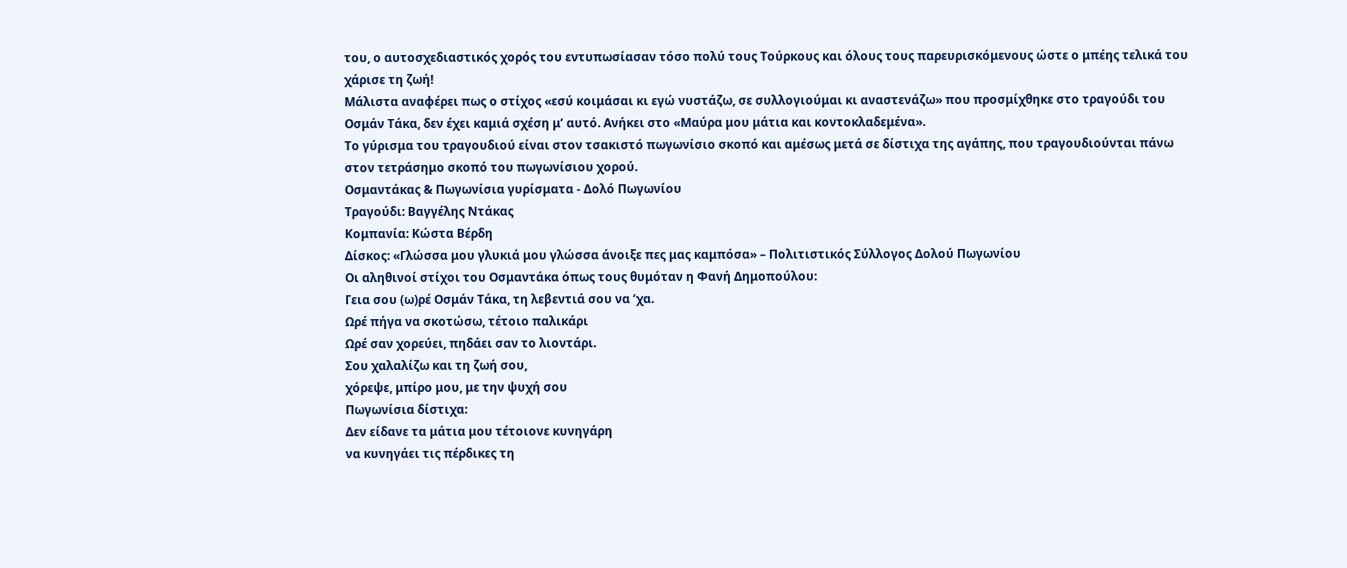του, ο αυτοσχεδιαστικός χορός του εντυπωσίασαν τόσο πολύ τους Τούρκους και όλους τους παρευρισκόμενους ώστε ο μπέης τελικά του χάρισε τη ζωή!
Μάλιστα αναφέρει πως ο στίχος «εσύ κοιμάσαι κι εγώ νυστάζω, σε συλλογιούμαι κι αναστενάζω» που προσμίχθηκε στο τραγούδι του Οσμάν Τάκα, δεν έχει καμιά σχέση μ’ αυτό. Ανήκει στο «Μαύρα μου μάτια και κοντοκλαδεμένα».
Το γύρισμα του τραγουδιού είναι στον τσακιστό πωγωνίσιο σκοπό και αμέσως μετά σε δίστιχα της αγάπης, που τραγουδιούνται πάνω στον τετράσημο σκοπό του πωγωνίσιου χορού.
Οσμαντάκας & Πωγωνίσια γυρίσματα - Δολό Πωγωνίου
Τραγούδι: Βαγγέλης Ντάκας
Κομπανία: Κώστα Βέρδη
Δίσκος: «Γλώσσα μου γλυκιά μου γλώσσα άνοιξε πες μας καμπόσα» – Πολιτιστικός Σύλλογος Δολού Πωγωνίου
Οι αληθινοί στίχοι του Οσμαντάκα όπως τους θυμόταν η Φανή Δημοπούλου:
Γεια σου (ω)ρέ Οσμάν Τάκα, τη λεβεντιά σου να ’χα.
Ωρέ πήγα να σκοτώσω, τέτοιο παλικάρι
Ωρέ σαν χορεύει, πηδάει σαν το λιοντάρι.
Σου χαλαλίζω και τη ζωή σου,
χόρεψε, μπίρο μου, με την ψυχή σου
Πωγωνίσια δίστιχα:
Δεν είδανε τα μάτια μου τέτοιονε κυνηγάρη
να κυνηγάει τις πέρδικες τη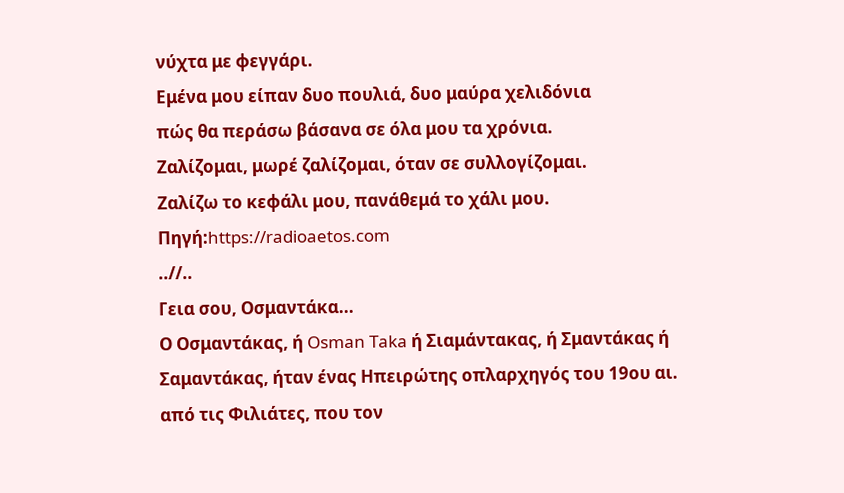νύχτα με φεγγάρι.
Εμένα μου είπαν δυο πουλιά, δυο μαύρα χελιδόνια
πώς θα περάσω βάσανα σε όλα μου τα χρόνια.
Ζαλίζομαι, μωρέ ζαλίζομαι, όταν σε συλλογίζομαι.
Ζαλίζω το κεφάλι μου, πανάθεμά το χάλι μου.
Πηγή:https://radioaetos.com
..//..
Γεια σου, Οσμαντάκα...
Ο Οσμαντάκας, ή Osman Taka ή Σιαμάντακας, ή Σμαντάκας ή Σαμαντάκας, ήταν ένας Ηπειρώτης οπλαρχηγός του 19ου αι. από τις Φιλιάτες, που τον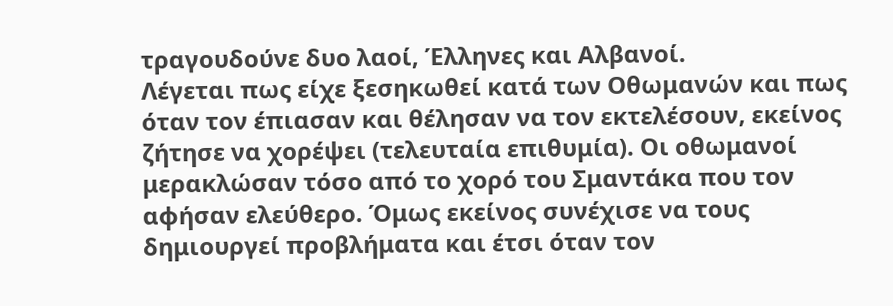τραγουδούνε δυο λαοί, Έλληνες και Αλβανοί.
Λέγεται πως είχε ξεσηκωθεί κατά των Οθωμανών και πως όταν τον έπιασαν και θέλησαν να τον εκτελέσουν, εκείνος ζήτησε να χορέψει (τελευταία επιθυμία). Οι οθωμανοί μερακλώσαν τόσο από το χορό του Σμαντάκα που τον αφήσαν ελεύθερο. Όμως εκείνος συνέχισε να τους δημιουργεί προβλήματα και έτσι όταν τον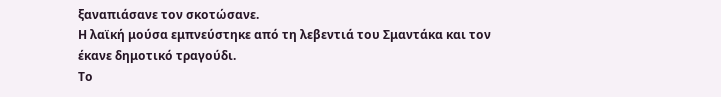ξαναπιάσανε τον σκοτώσανε.
Η λαϊκή μούσα εμπνεύστηκε από τη λεβεντιά του Σμαντάκα και τον έκανε δημοτικό τραγούδι.
Το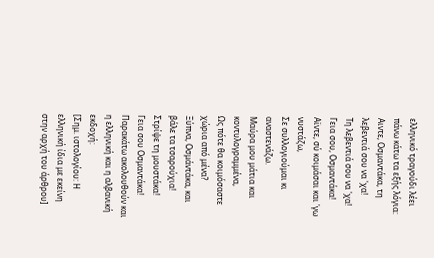ελληνικό τραγούδι λέει πάνω κάτω τα εξής λόγια:
Aιντε, Οσμαντάκα, τη λεβεντιά σου να 'χα!
Τη λεβεντιά σου να 'χα! Γεια σου, Οσμαντάκα!
Αϊντε, σύ κοιμάσαι και 'γω νυστάζω,
Σε συλλογιούμαι κι αναστενάζω.
Μαύρα μου μάτια και κοντυλογραμμένα,
Ως πότε θα κοιμόσαστε χώρια από μένα?
Ξύπνα, Οσμάντάκα, και βάλε τα τσαρούχια!
Στρίψε τη μουστάκα!
Γεια σου Οσμαντάκα!
Παρακάτω ακολουθούν και η ελληνική και η αλβανική εκδοχή:
[Σημ. ιστολογίου: Η ελληνική ίδια με εκείνη στην αρχή του άρθρου]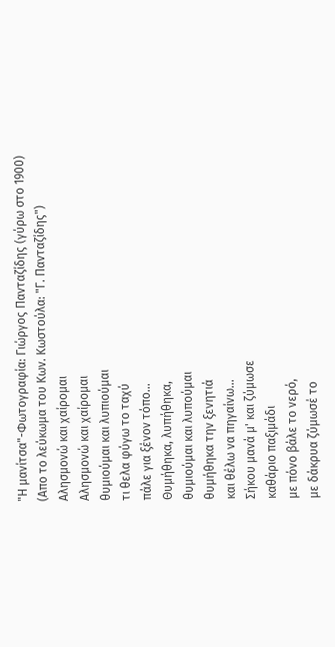"Η μανίτσα"-Φωτογραφία: Γιώργος Πανταζίδης (γύρω στο 1900)
(Απο το λεύκωμα του Κων. Κωστούλα: "Γ. Πανταζίδης")
Αλησμονώ και χαίρομαι
Αλησμονώ και χαίρομαι
θυμιούμαι και λυπιούμαι
τι θελα φύγω το ταχύ
πάλε για ξένον τόπο...
Θυμήθηκα, λυπήθηκα,
θυμιούμαι και λυπούμαι
θυμήθηκα την ξενητιά
και θέλω να πηγαίνω...
Σήκου μανά μ' και ζύμωσε
καθάριο παξιμάδι
με πόνο βάλε το νερό,
με δάκρυα ζύμωσέ το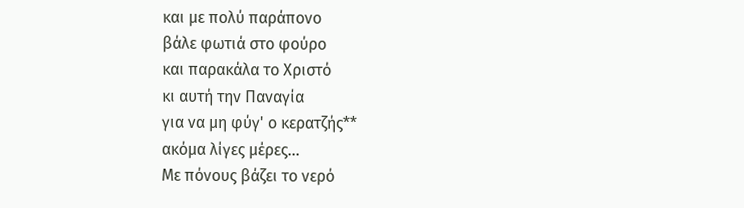και με πολύ παράπονο
βάλε φωτιά στο φούρο
και παρακάλα το Χριστό
κι αυτή την Παναγία
για να μη φύγ' ο κερατζής**
ακόμα λίγες μέρες...
Με πόνους βάζει το νερό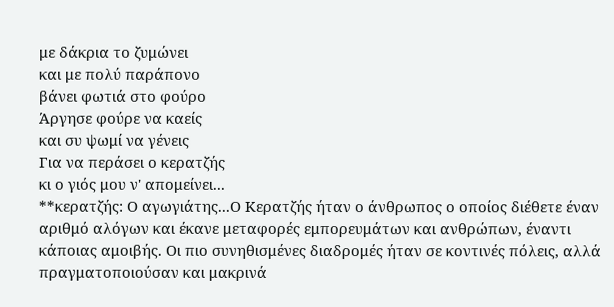με δάκρια το ζυμώνει
και με πολύ παράπονο
βάνει φωτιά στο φούρο
Άργησε φούρε να καείς
και συ ψωμί να γένεις
Για να περάσει ο κερατζής
κι ο γιός μου ν' απομείνει...
**κερατζής: Ο αγωγιάτης...Ο Κερατζής ήταν ο άνθρωπος ο οποίος διέθετε έναν αριθμό αλόγων και έκανε μεταφορές εμπορευμάτων και ανθρώπων, έναντι κάποιας αμοιβής. Οι πιο συνηθισμένες διαδρομές ήταν σε κοντινές πόλεις, αλλά πραγματοποιούσαν και μακρινά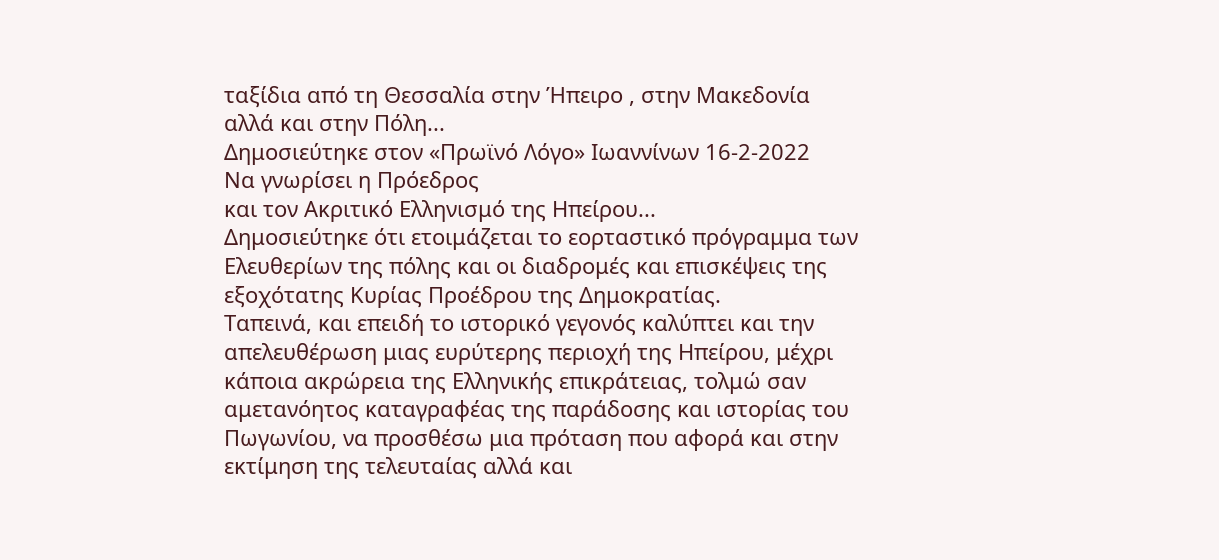ταξίδια από τη Θεσσαλία στην Ήπειρο , στην Μακεδονία αλλά και στην Πόλη...
Δημοσιεύτηκε στον «Πρωϊνό Λόγο» Ιωαννίνων 16-2-2022
Να γνωρίσει η Πρόεδρος
και τον Ακριτικό Ελληνισμό της Ηπείρου...
Δημοσιεύτηκε ότι ετοιμάζεται το εορταστικό πρόγραμμα των Ελευθερίων της πόλης και οι διαδρομές και επισκέψεις της εξοχότατης Κυρίας Προέδρου της Δημοκρατίας.
Ταπεινά, και επειδή το ιστορικό γεγονός καλύπτει και την απελευθέρωση μιας ευρύτερης περιοχή της Ηπείρου, μέχρι κάποια ακρώρεια της Ελληνικής επικράτειας, τολμώ σαν αμετανόητος καταγραφέας της παράδοσης και ιστορίας του Πωγωνίου, να προσθέσω μια πρόταση που αφορά και στην εκτίμηση της τελευταίας αλλά και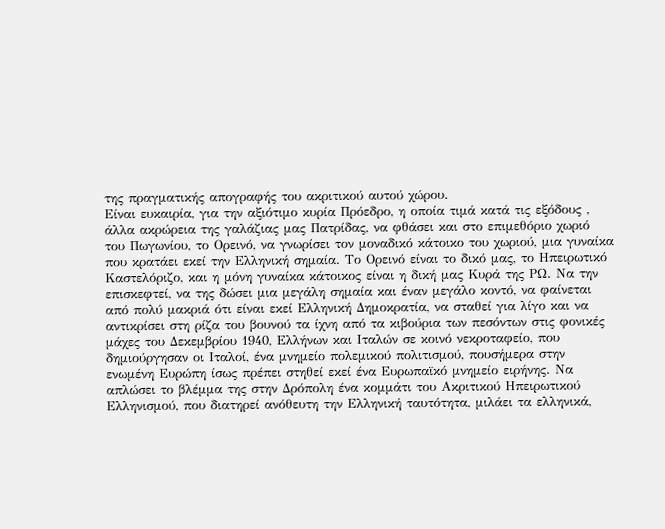της πραγματικής απογραφής του ακριτικού αυτού χώρου.
Είναι ευκαιρία, για την αξιότιμο κυρία Πρόεδρο, η οποία τιμά κατά τις εξόδους , άλλα ακρώρεια της γαλάζιας μας Πατρίδας, να φθάσει και στο επιμεθόριο χωριό του Πωγωνίου, το Ορεινό, να γνωρίσει τον μοναδικό κάτοικο του χωριού, μια γυναίκα που κρατάει εκεί την Ελληνική σημαία. Το Ορεινό είναι το δικό μας, το Ηπειρωτικό Καστελόριζο, και η μόνη γυναίκα κάτοικος είναι η δική μας Κυρά της ΡΩ. Να την επισκεφτεί, να της δώσει μια μεγάλη σημαία και έναν μεγάλο κοντό, να φαίνεται από πολύ μακριά ότι είναι εκεί Ελληνική Δημοκρατία, να σταθεί για λίγο και να αντικρίσει στη ρίζα του βουνού τα ίχνη από τα κιβούρια των πεσόντων στις φονικές μάχες του Δεκεμβρίου 1940, Ελλήνων και Ιταλών σε κοινό νεκροταφείο, που δημιούργησαν οι Ιταλοί, ένα μνημείο πολεμικού πολιτισμού, πουσήμερα στην ενωμένη Ευρώπη ίσως πρέπει στηθεί εκεί ένα Ευρωπαϊκό μνημείο ειρήνης. Να απλώσει το βλέμμα της στην Δρόπολη ένα κομμάτι του Ακριτικού Ηπειρωτικού Ελληνισμού, που διατηρεί ανόθευτη την Ελληνική ταυτότητα, μιλάει τα ελληνικά,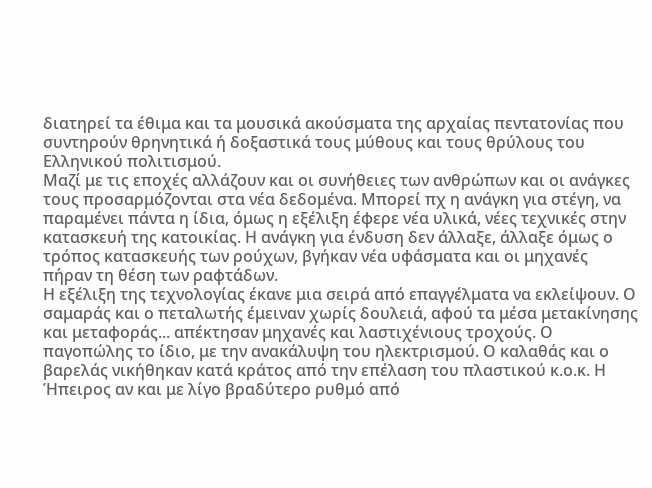διατηρεί τα έθιμα και τα μουσικά ακούσματα της αρχαίας πεντατονίας που συντηρούν θρηνητικά ή δοξαστικά τους μύθους και τους θρύλους του Ελληνικού πολιτισμού.
Μαζί με τις εποχές αλλάζουν και οι συνήθειες των ανθρώπων και οι ανάγκες τους προσαρμόζονται στα νέα δεδομένα. Μπορεί πχ η ανάγκη για στέγη, να παραμένει πάντα η ίδια, όμως η εξέλιξη έφερε νέα υλικά, νέες τεχνικές στην κατασκευή της κατοικίας. Η ανάγκη για ένδυση δεν άλλαξε, άλλαξε όμως ο τρόπος κατασκευής των ρούχων, βγήκαν νέα υφάσματα και οι μηχανές πήραν τη θέση των ραφτάδων.
Η εξέλιξη της τεχνολογίας έκανε μια σειρά από επαγγέλματα να εκλείψουν. Ο σαμαράς και ο πεταλωτής έμειναν χωρίς δουλειά, αφού τα μέσα μετακίνησης και μεταφοράς... απέκτησαν μηχανές και λαστιχένιους τροχούς. Ο παγοπώλης το ίδιο, με την ανακάλυψη του ηλεκτρισμού. Ο καλαθάς και ο βαρελάς νικήθηκαν κατά κράτος από την επέλαση του πλαστικού κ.ο.κ. Η Ήπειρος αν και με λίγο βραδύτερο ρυθμό από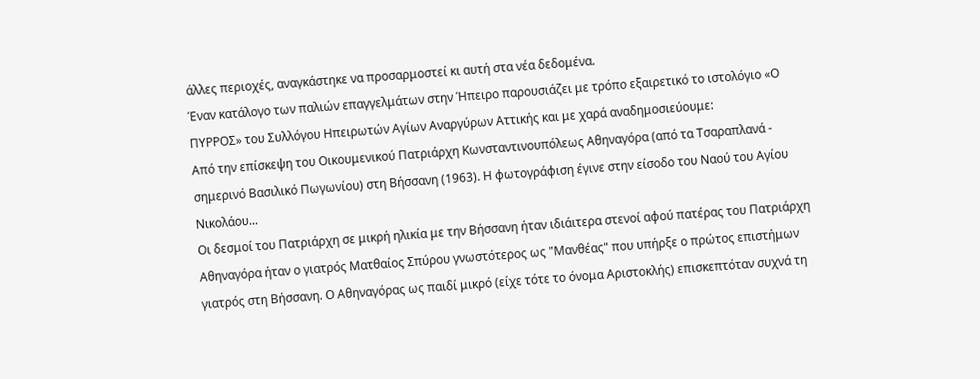άλλες περιοχές, αναγκάστηκε να προσαρμοστεί κι αυτή στα νέα δεδομένα.
Έναν κατάλογο των παλιών επαγγελμάτων στην Ήπειρο παρουσιάζει με τρόπο εξαιρετικό το ιστολόγιο «Ο ΠΥΡΡΟΣ» του Συλλόγου Ηπειρωτών Αγίων Αναργύρων Αττικής και με χαρά αναδημοσιεύουμε:
Από την επίσκεψη του Οικουμενικού Πατριάρχη Κωνσταντινουπόλεως Αθηναγόρα (από τα Τσαραπλανά - σημερινό Βασιλικό Πωγωνίου) στη Βήσσανη (1963). Η φωτογράφιση έγινε στην είσοδο του Ναού του Αγίου Νικολάου...
Οι δεσμοί του Πατριάρχη σε μικρή ηλικία με την Βήσσανη ήταν ιδιάιτερα στενοί αφού πατέρας του Πατριάρχη Αθηναγόρα ήταν ο γιατρός Ματθαίος Σπύρου γνωστότερος ως "Μανθέας" που υπήρξε ο πρώτος επιστήμων γιατρός στη Βήσσανη. Ο Αθηναγόρας ως παιδί μικρό (είχε τότε το όνομα Αριστοκλής) επισκεπτόταν συχνά τη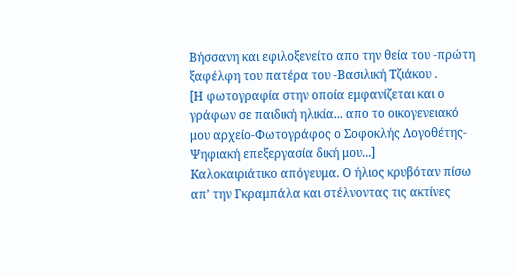Βήσσανη και εφιλοξενείτο απο την θεία του -πρώτη ξαφέλφη του πατέρα του -Βασιλική Τζιάκου .
[Η φωτογραφία στην οποία εμφανίζεται και ο γράφων σε παιδική ηλικία... απο το οικογενειακό μου αρχείο-Φωτογράφος ο Σοφοκλής Λογοθέτης-Ψηφιακή επεξεργασία δική μου...]
Kαλοκαιριάτικο απόγευμα. Ο ήλιος κρυβόταν πίσω απ’ την Γκραμπάλα και στέλνοντας τις ακτίνες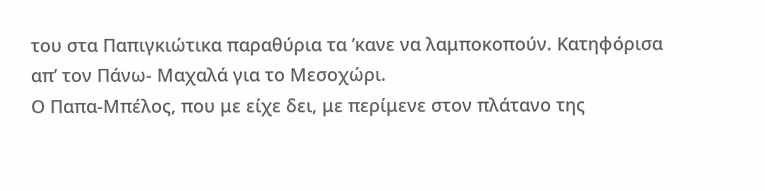του στα Παπιγκιώτικα παραθύρια τα ’κανε να λαμποκοπούν. Κατηφόρισα απ’ τον Πάνω- Μαχαλά για το Μεσοχώρι.
Ο Παπα-Μπέλος, που με είχε δει, με περίμενε στον πλάτανο της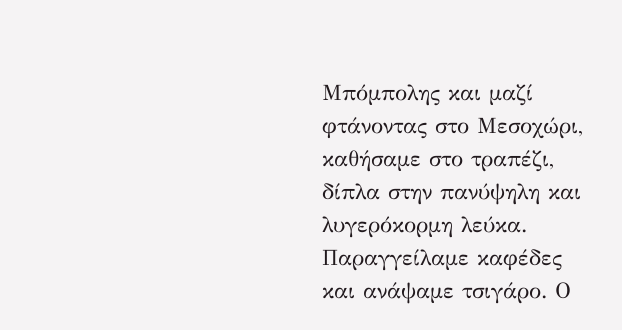Μπόμπολης και μαζί φτάνοντας στο Μεσοχώρι, καθήσαμε στο τραπέζι, δίπλα στην πανύψηλη και λυγερόκορμη λεύκα. Παραγγείλαμε καφέδες και ανάψαμε τσιγάρο. Ο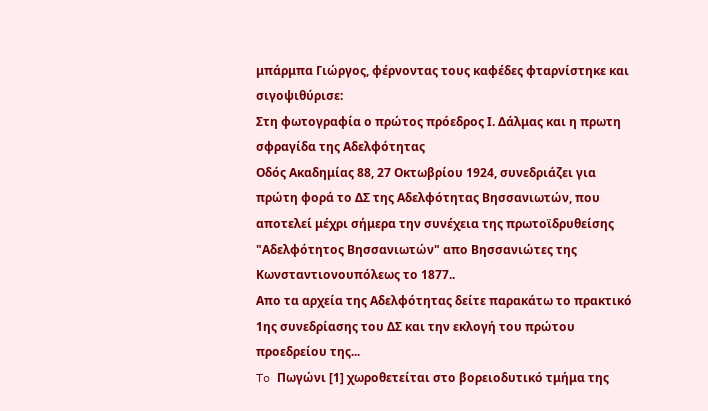μπάρμπα Γιώργος, φέρνοντας τους καφέδες φταρνίστηκε και σιγοψιθύρισε:
Στη φωτογραφία ο πρώτος πρόεδρος Ι. Δάλμας και η πρωτη σφραγίδα της Αδελφότητας
Οδός Ακαδημίας 88, 27 Οκτωβρίου 1924, συνεδριάζει για πρώτη φορά το ΔΣ της Αδελφότητας Βησσανιωτών, που αποτελεί μέχρι σήμερα την συνέχεια της πρωτοϊδρυθείσης "Αδελφότητος Βησσανιωτών" απο Βησσανιώτες της Κωνσταντιονουπόλεως το 1877..
Απο τα αρχεία της Αδελφότητας δείτε παρακάτω το πρακτικό 1ης συνεδρίασης του ΔΣ και την εκλογή του πρώτου προεδρείου της...
To Πωγώνι [1] χωροθετείται στο βορειοδυτικό τμήμα της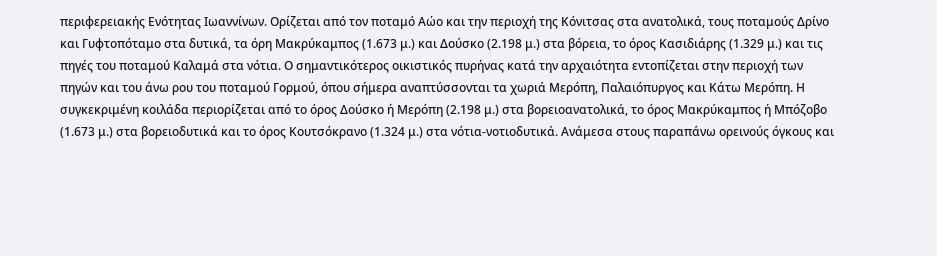περιφερειακής Ενότητας Ιωαννίνων. Ορίζεται από τον ποταμό Αώο και την περιοχή της Κόνιτσας στα ανατολικά, τους ποταμούς Δρίνο και Γυφτοπόταμο στα δυτικά, τα όρη Μακρύκαμπος (1.673 μ.) και Δούσκο (2.198 μ.) στα βόρεια, το όρος Κασιδιάρης (1.329 μ.) και τις πηγές του ποταμού Καλαμά στα νότια. Ο σημαντικότερος οικιστικός πυρήνας κατά την αρχαιότητα εντοπίζεται στην περιοχή των πηγών και του άνω ρου του ποταμού Γορμού, όπου σήμερα αναπτύσσονται τα χωριά Μερόπη, Παλαιόπυργος και Κάτω Μερόπη. Η συγκεκριμένη κοιλάδα περιορίζεται από το όρος Δούσκο ή Μερόπη (2.198 μ.) στα βορειοανατολικά, το όρος Μακρύκαμπος ή Μπόζοβο (1.673 μ.) στα βορειοδυτικά και το όρος Κουτσόκρανο (1.324 μ.) στα νότια-νοτιοδυτικά. Ανάμεσα στους παραπάνω ορεινούς όγκους και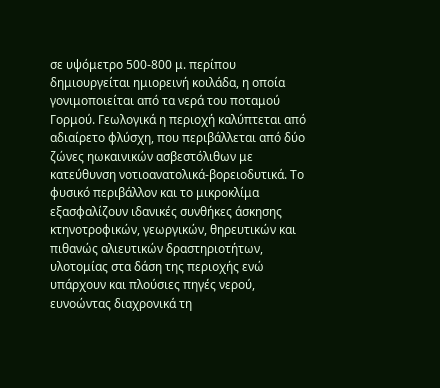σε υψόμετρο 500-800 μ. περίπου δημιουργείται ημιορεινή κοιλάδα, η οποία γονιμοποιείται από τα νερά του ποταμού Γορμού. Γεωλογικά η περιοχή καλύπτεται από αδιαίρετο φλύσχη, που περιβάλλεται από δύο ζώνες ηωκαινικών ασβεστόλιθων με κατεύθυνση νοτιοανατολικά-βορειοδυτικά. Το φυσικό περιβάλλον και το μικροκλίμα εξασφαλίζουν ιδανικές συνθήκες άσκησης κτηνοτροφικών, γεωργικών, θηρευτικών και πιθανώς αλιευτικών δραστηριοτήτων, υλοτομίας στα δάση της περιοχής ενώ υπάρχουν και πλούσιες πηγές νερού, ευνοώντας διαχρονικά τη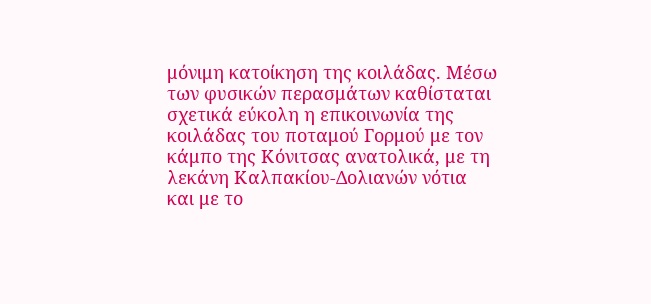μόνιμη κατοίκηση της κοιλάδας. Μέσω των φυσικών περασμάτων καθίσταται σχετικά εύκολη η επικοινωνία της κοιλάδας του ποταμού Γορμού με τον κάμπο της Κόνιτσας ανατολικά, με τη λεκάνη Καλπακίου-Δολιανών νότια και με το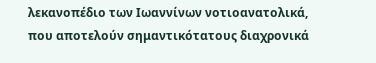λεκανοπέδιο των Ιωαννίνων νοτιοανατολικά, που αποτελούν σημαντικότατους διαχρονικά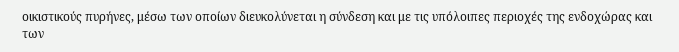οικιστικούς πυρήνες, μέσω των οποίων διευκολύνεται η σύνδεση και με τις υπόλοιπες περιοχές της ενδοχώρας και των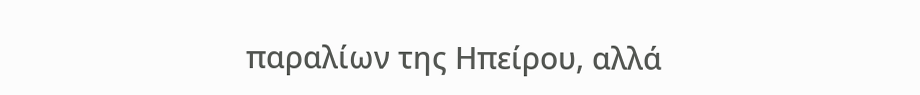παραλίων της Ηπείρου, αλλά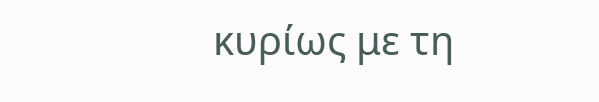κυρίως με τη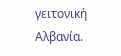γειτονική Αλβανία.